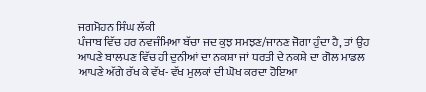ਜਗਮੋਹਨ ਸਿੰਘ ਲੱਕੀ
ਪੰਜਾਬ ਵਿੱਚ ਹਰ ਨਵਜੰਮਿਆ ਬੱਚਾ ਜਦ ਕੁਝ ਸਮਝਣ/ਜਾਨਣ ਜੋਗਾ ਹੁੰਦਾ ਹੈ, ਤਾਂ ਉਹ ਆਪਣੇ ਬਾਲਪਣ ਵਿੱਚ ਹੀ ਦੁਨੀਆਂ ਦਾ ਨਕਸ਼ਾ ਜਾਂ ਧਰਤੀ ਦੇ ਨਕਸ਼ੇ ਦਾ ਗੋਲ ਮਾਡਲ ਆਪਣੇ ਅੱਗੇ ਰੱਖ ਕੇ ਵੱਖ- ਵੱਖ ਮੁਲਕਾਂ ਦੀ ਘੋਖ ਕਰਦਾ ਹੋਇਆ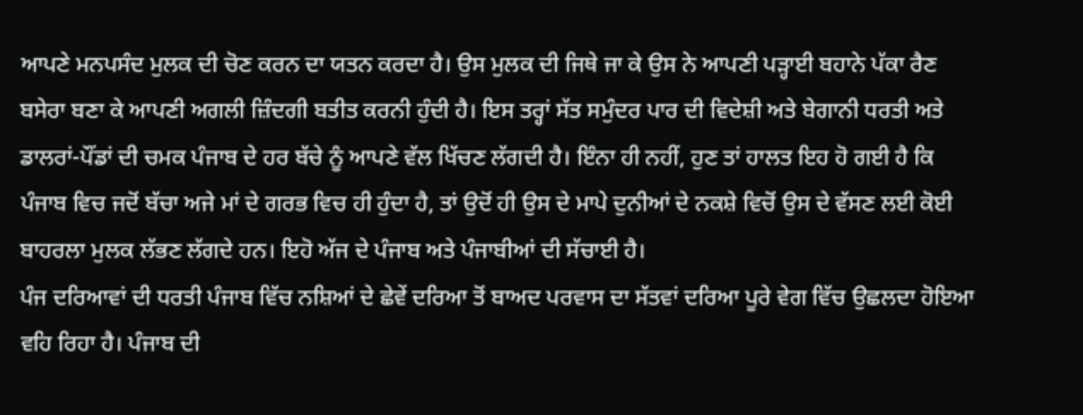ਆਪਣੇ ਮਨਪਸੰਦ ਮੁਲਕ ਦੀ ਚੋਣ ਕਰਨ ਦਾ ਯਤਨ ਕਰਦਾ ਹੈ। ਉਸ ਮੁਲਕ ਦੀ ਜਿਥੇ ਜਾ ਕੇ ਉਸ ਨੇ ਆਪਣੀ ਪੜ੍ਹਾਈ ਬਹਾਨੇ ਪੱਕਾ ਰੈਣ ਬਸੇਰਾ ਬਣਾ ਕੇ ਆਪਣੀ ਅਗਲੀ ਜ਼ਿੰਦਗੀ ਬਤੀਤ ਕਰਨੀ ਹੁੰਦੀ ਹੈ। ਇਸ ਤਰ੍ਹਾਂ ਸੱਤ ਸਮੁੰਦਰ ਪਾਰ ਦੀ ਵਿਦੇਸ਼ੀ ਅਤੇ ਬੇਗਾਨੀ ਧਰਤੀ ਅਤੇ ਡਾਲਰਾਂ-ਪੌਂਡਾਂ ਦੀ ਚਮਕ ਪੰਜਾਬ ਦੇ ਹਰ ਬੱਚੇ ਨੂੰ ਆਪਣੇ ਵੱਲ ਖਿੱਚਣ ਲੱਗਦੀ ਹੈ। ਇੰਨਾ ਹੀ ਨਹੀਂ, ਹੁਣ ਤਾਂ ਹਾਲਤ ਇਹ ਹੋ ਗਈ ਹੈ ਕਿ ਪੰਜਾਬ ਵਿਚ ਜਦੋਂ ਬੱਚਾ ਅਜੇ ਮਾਂ ਦੇ ਗਰਭ ਵਿਚ ਹੀ ਹੁੰਦਾ ਹੈ, ਤਾਂ ਉਦੋਂ ਹੀ ਉਸ ਦੇ ਮਾਪੇ ਦੁਨੀਆਂ ਦੇ ਨਕਸ਼ੇ ਵਿਚੋਂ ਉਸ ਦੇ ਵੱਸਣ ਲਈ ਕੋਈ ਬਾਹਰਲਾ ਮੁਲਕ ਲੱਭਣ ਲੱਗਦੇ ਹਨ। ਇਹੋ ਅੱਜ ਦੇ ਪੰਜਾਬ ਅਤੇ ਪੰਜਾਬੀਆਂ ਦੀ ਸੱਚਾਈ ਹੈ।
ਪੰਜ ਦਰਿਆਵਾਂ ਦੀ ਧਰਤੀ ਪੰਜਾਬ ਵਿੱਚ ਨਸ਼ਿਆਂ ਦੇ ਛੇਵੇਂ ਦਰਿਆ ਤੋਂ ਬਾਅਦ ਪਰਵਾਸ ਦਾ ਸੱਤਵਾਂ ਦਰਿਆ ਪੂਰੇ ਵੇਗ ਵਿੱਚ ਉਛਲਦਾ ਹੋਇਆ ਵਹਿ ਰਿਹਾ ਹੈ। ਪੰਜਾਬ ਦੀ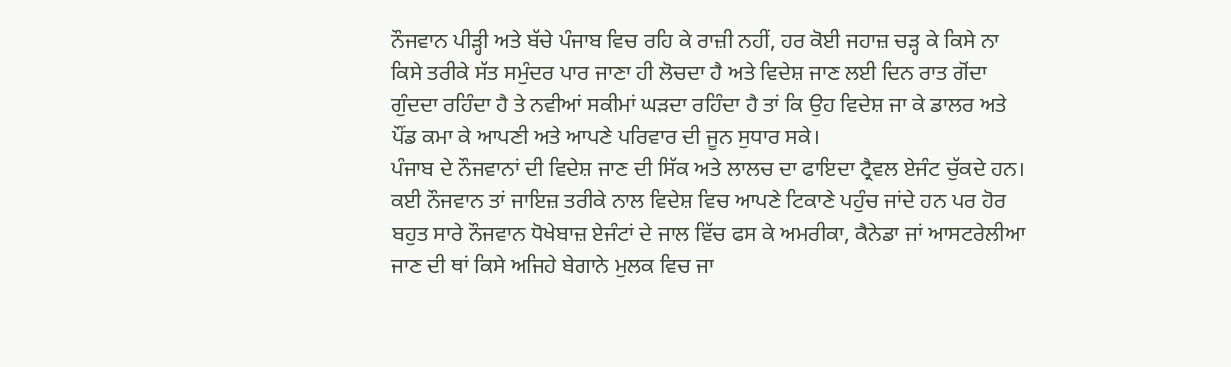ਨੌਜਵਾਨ ਪੀੜ੍ਹੀ ਅਤੇ ਬੱਚੇ ਪੰਜਾਬ ਵਿਚ ਰਹਿ ਕੇ ਰਾਜ਼ੀ ਨਹੀਂ, ਹਰ ਕੋਈ ਜਹਾਜ਼ ਚੜ੍ਹ ਕੇ ਕਿਸੇ ਨਾ ਕਿਸੇ ਤਰੀਕੇ ਸੱਤ ਸਮੁੰਦਰ ਪਾਰ ਜਾਣਾ ਹੀ ਲੋਚਦਾ ਹੈ ਅਤੇ ਵਿਦੇਸ਼ ਜਾਣ ਲਈ ਦਿਨ ਰਾਤ ਗੋਂਦਾ ਗੁੰਦਦਾ ਰਹਿੰਦਾ ਹੈ ਤੇ ਨਵੀਆਂ ਸਕੀਮਾਂ ਘੜਦਾ ਰਹਿੰਦਾ ਹੈ ਤਾਂ ਕਿ ਉਹ ਵਿਦੇਸ਼ ਜਾ ਕੇ ਡਾਲਰ ਅਤੇ ਪੌਂਡ ਕਮਾ ਕੇ ਆਪਣੀ ਅਤੇ ਆਪਣੇ ਪਰਿਵਾਰ ਦੀ ਜੂਨ ਸੁਧਾਰ ਸਕੇ।
ਪੰਜਾਬ ਦੇ ਨੌਜਵਾਨਾਂ ਦੀ ਵਿਦੇਸ਼ ਜਾਣ ਦੀ ਸਿੱਕ ਅਤੇ ਲਾਲਚ ਦਾ ਫਾਇਦਾ ਟ੍ਰੈਵਲ ਏਜੰਟ ਚੁੱਕਦੇ ਹਨ। ਕਈ ਨੌਜਵਾਨ ਤਾਂ ਜਾਇਜ਼ ਤਰੀਕੇ ਨਾਲ ਵਿਦੇਸ਼ ਵਿਚ ਆਪਣੇ ਟਿਕਾਣੇ ਪਹੁੰਚ ਜਾਂਦੇ ਹਨ ਪਰ ਹੋਰ ਬਹੁਤ ਸਾਰੇ ਨੌਜਵਾਨ ਧੋਖੇਬਾਜ਼ ਏਜੰਟਾਂ ਦੇ ਜਾਲ ਵਿੱਚ ਫਸ ਕੇ ਅਮਰੀਕਾ, ਕੈਨੇਡਾ ਜਾਂ ਆਸਟਰੇਲੀਆ ਜਾਣ ਦੀ ਥਾਂ ਕਿਸੇ ਅਜਿਹੇ ਬੇਗਾਨੇ ਮੁਲਕ ਵਿਚ ਜਾ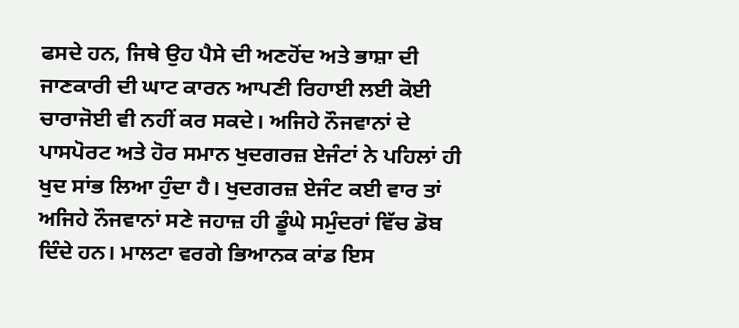ਫਸਦੇ ਹਨ, ਜਿਥੇ ਉਹ ਪੈਸੇ ਦੀ ਅਣਹੋਂਦ ਅਤੇ ਭਾਸ਼ਾ ਦੀ ਜਾਣਕਾਰੀ ਦੀ ਘਾਟ ਕਾਰਨ ਆਪਣੀ ਰਿਹਾਈ ਲਈ ਕੋਈ ਚਾਰਾਜੋਈ ਵੀ ਨਹੀਂ ਕਰ ਸਕਦੇ। ਅਜਿਹੇ ਨੌਜਵਾਨਾਂ ਦੇ ਪਾਸਪੋਰਟ ਅਤੇ ਹੋਰ ਸਮਾਨ ਖੁਦਗਰਜ਼ ਏਜੰਟਾਂ ਨੇ ਪਹਿਲਾਂ ਹੀ ਖੁਦ ਸਾਂਭ ਲਿਆ ਹੁੰਦਾ ਹੈ। ਖੁਦਗਰਜ਼ ਏਜੰਟ ਕਈ ਵਾਰ ਤਾਂ ਅਜਿਹੇ ਨੌਜਵਾਨਾਂ ਸਣੇ ਜਹਾਜ਼ ਹੀ ਡੂੰਘੇ ਸਮੁੰਦਰਾਂ ਵਿੱਚ ਡੋਬ ਦਿੰਦੇ ਹਨ। ਮਾਲਟਾ ਵਰਗੇ ਭਿਆਨਕ ਕਾਂਡ ਇਸ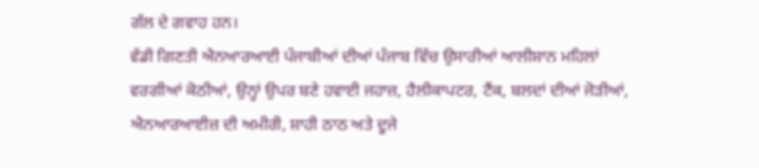ਗੱਲ ਦੇ ਗਵਾਹ ਹਨ।
ਵੱਡੀ ਗਿਣਤੀ ਐਨਆਰਆਈ ਪੰਜਾਬੀਆਂ ਦੀਆਂ ਪੰਜਾਬ ਵਿੱਚ ਉਸਾਰੀਆਂ ਆਲੀਸ਼ਾਨ ਮਹਿਲਾਂ ਵਰਗੀਆਂ ਕੋਠੀਆਂ, ਉਨ੍ਹਾਂ ਉਪਰ ਬਣੇ ਹਵਾਈ ਜਹਾਜ਼, ਹੈਲੀਕਾਪਟਰ, ਟੈਂਕ, ਬਲਦਾਂ ਦੀਆਂ ਜੋੜੀਆਂ, ਐਨਆਰਆਈਜ਼ ਦੀ ਅਮੀਰੀ, ਸ਼ਾਹੀ ਠਾਠ ਅਤੇ ਦੂਜੇ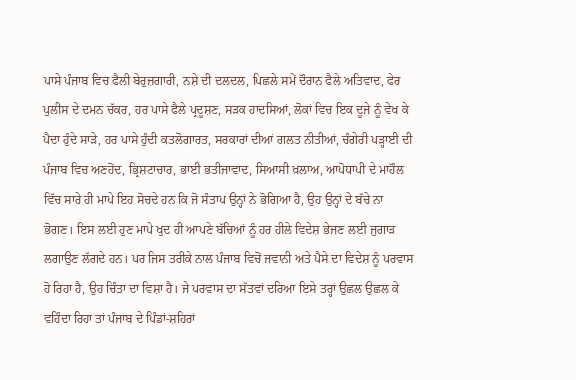ਪਾਸੇ ਪੰਜਾਬ ਵਿਚ ਫੈਲੀ ਬੇਰੁਜ਼ਗਾਰੀ, ਨਸ਼ੇ ਦੀ ਦਲਦਲ, ਪਿਛਲੇ ਸਮੇਂ ਦੌਰਾਨ ਫੈਲੇ ਅਤਿਵਾਦ, ਫੇਰ ਪੁਲੀਸ ਦੇ ਦਮਨ ਚੱਕਰ, ਹਰ ਪਾਸੇ ਫੈਲੇ ਪ੍ਰਦੂਸ਼ਣ, ਸੜਕ ਹਾਦਸਿਆਂ, ਲੋਕਾਂ ਵਿਚ ਇਕ ਦੂਜੇ ਨੂੰ ਵੇਖ ਕੇ ਪੈਦਾ ਹੁੰਦੇ ਸਾੜੇ, ਹਰ ਪਾਸੇ ਹੁੰਦੀ ਕਤਲੋਗਾਰਤ, ਸਰਕਾਰਾਂ ਦੀਆਂ ਗਲਤ ਨੀਤੀਆਂ, ਚੰਗੇਰੀ ਪੜ੍ਹਾਈ ਦੀ ਪੰਜਾਬ ਵਿਚ ਅਣਹੋਂਦ, ਭ੍ਰਿਸ਼ਟਾਚਾਰ, ਭਾਈ ਭਤੀਜਾਵਾਦ, ਸਿਆਸੀ ਖ਼ਲਾਅ, ਆਪੋਧਾਪੀ ਦੇ ਮਾਹੌਲ ਵਿੱਚ ਸਾਰੇ ਹੀ ਮਾਪੇ ਇਹ ਸੋਚਦੇ ਹਨ ਕਿ ਜੋ ਸੰਤਾਪ ਉਨ੍ਹਾਂ ਨੇ ਭੋਗਿਆ ਹੈ, ਉਹ ਉਨ੍ਹਾਂ ਦੇ ਬੱਚੇ ਨਾ ਭੋਗਣ। ਇਸ ਲਈ ਹੁਣ ਮਾਪੇ ਖੁਦ ਹੀ ਆਪਣੇ ਬੱਚਿਆਂ ਨੂੰ ਹਰ ਹੀਲੇ ਵਿਦੇਸ਼ ਭੇਜਣ ਲਈ ਜੁਗਾੜ ਲਗਾਉਣ ਲੱਗਦੇ ਹਨ। ਪਰ ਜਿਸ ਤਰੀਕੇ ਨਾਲ ਪੰਜਾਬ ਵਿਚੋਂ ਜਵਾਨੀ ਅਤੇ ਪੈਸੇ ਦਾ ਵਿਦੇਸ਼ ਨੂੰ ਪਰਵਾਸ ਹੋ ਰਿਹਾ ਹੈ, ਉਹ ਚਿੰਤਾ ਦਾ ਵਿਸ਼ਾ ਹੈ। ਜੇ ਪਰਵਾਸ ਦਾ ਸੱਤਵਾਂ ਦਰਿਆ ਇਸੇ ਤਰ੍ਹਾਂ ਉਛਲ ਉਛਲ ਕੇ ਵਹਿੰਦਾ ਰਿਹਾ ਤਾਂ ਪੰਜਾਬ ਦੇ ਪਿੰਡਾਂ-ਸ਼ਹਿਰਾਂ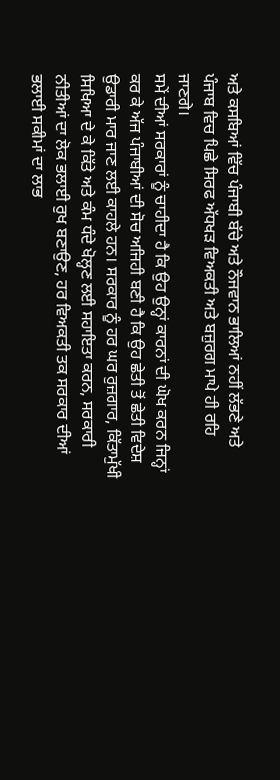ਅਤੇ ਕਸਬਿਆਂ ਵਿੱਚ ਪੰਜਾਬੀ ਬੱਚੇ ਅਤੇ ਨੌਜਵਾਨ ਭਾਲਿਆਂ ਨਹੀਂ ਲੱਭਣੇ ਅਤੇ ਪੰਜਾਬ ਵਿਚ ਪਿਛੇ ਸਿਰਫ ਅੱਧਖੜ ਵਿਅਕਤੀ ਅਤੇ ਬਜ਼ੁਰਗ ਮਾਪੇ ਹੀ ਰਹਿ ਜਾਣਗੇ।
ਸਮੇਂ ਦੀਆਂ ਸਰਕਾਰਾਂ ਨੂੰ ਚਾਹੀਦਾ ਹੈ ਕਿ ਉਹ ਉਨ੍ਹਾਂ ਕਾਰਨਾਂ ਦੀ ਘੋਖ ਕਰਨ ਜਿਨ੍ਹਾਂ ਕਰ ਕੇ ਅੱਜ ਪੰਜਾਬੀਆਂ ਦੀ ਸੋਚ ਅਜਿਹੀ ਬਣੀ ਹੈ ਕਿ ਉਹ ਛੇਤੀ ਤੋਂ ਛੇਤੀ ਵਿਦੇਸ਼ ਉਡਾਰੀ ਮਾਰ ਜਾਣ ਲਈ ਕਾਹਲੇ ਹਨ। ਸਰਕਾਰ ਨੂੰ ਹਰ ਘਰ ਰੁਜ਼ਗਾਰ, ਕਿੱਤਾਮੁੱਖੀ ਸਿਖਿਆ ਦੇ ਕੇ ਕਿੱਤੇ ਅਤੇ ਕੰਮ ਧੰਦੇ ਖੋਲ੍ਹਣ ਲਈ ਸਹਾਇਤਾ ਕਰਨ, ਸਰਕਾਰੀ ਨੀਤੀਆਂ ਦਾ ਲੋਕ ਭਲਾਈ ਰੁਖ ਬਣਾਉਣ, ਹਰ ਵਿਅਕਤੀ ਤਕ ਸਰਕਾਰ ਦੀਆਂ ਭਲਾਈ ਸਕੀਮਾਂ ਦਾ ਲਾਭ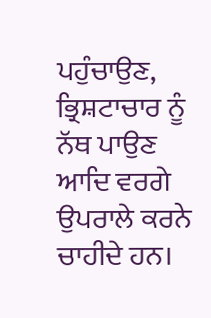ਪਹੁੰਚਾਉਣ, ਭ੍ਰਿਸ਼ਟਾਚਾਰ ਨੂੰ ਨੱਥ ਪਾਉਣ ਆਦਿ ਵਰਗੇ ਉਪਰਾਲੇ ਕਰਨੇ ਚਾਹੀਦੇ ਹਨ।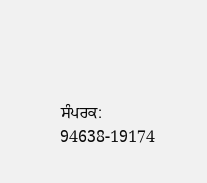ਸੰਪਰਕ: 94638-19174